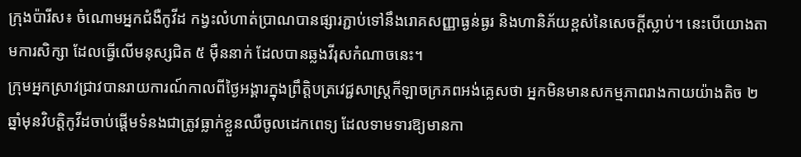ក្រុងប៉ារីស៖ ចំណោមអ្នកជំងឺកូវីដ កង្វះលំហាត់ប្រាណបានផ្សារភ្ជាប់ទៅនឹងរោគសញ្ញាធ្ងន់ធ្ងរ និងហានិភ័យខ្ពស់នៃសេចក្ដីស្លាប់។ នេះបើយោងតាមការសិក្សា ដែលធ្វើលើមនុស្សជិត ៥ ម៉ឺននាក់ ដែលបានឆ្លងវីរុសកំណាចនេះ។
ក្រុមអ្នកស្រាវជ្រាវបានរាយការណ៍កាលពីថ្ងៃអង្គារក្នុងព្រឹត្ដិបត្រវេជ្ជសាស្ដ្រកីឡាចក្រភពអង់គ្លេសថា អ្នកមិនមានសកម្មភាពរាងកាយយ៉ាងតិច ២ ឆ្នាំមុនវិបត្ដិកូវីដចាប់ផ្ដើមទំនងជាត្រូវធ្លាក់ខ្លួនឈឺចូលដេកពេទ្យ ដែលទាមទារឱ្យមានកា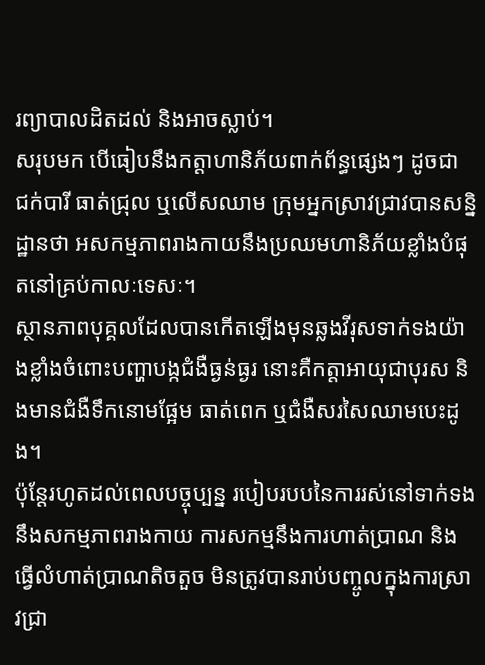រព្យាបាលដិតដល់ និងអាចស្លាប់។
សរុបមក បើធៀបនឹងកត្ដាហានិភ័យពាក់ព័ន្ធផ្សេងៗ ដូចជា ជក់បារី ធាត់ជ្រុល ឬលើសឈាម ក្រុមអ្នកស្រាវជ្រាវបានសន្និដ្ឋានថា អសកម្មភាពរាងកាយនឹងប្រឈមហានិភ័យខ្លាំងបំផុតនៅគ្រប់កាលៈទេសៈ។
ស្ថានភាពបុគ្គលដែលបានកើតឡើងមុនឆ្លងវីរុសទាក់ទងយ៉ាងខ្លាំងចំពោះបញ្ហាបង្កជំងឺធ្ងន់ធ្ងរ នោះគឺកត្ដាអាយុជាបុរស និងមានជំងឺទឹកនោមផ្អែម ធាត់ពេក ឬជំងឺសរសៃឈាមបេះដូង។
ប៉ុន្ដែរហូតដល់ពេលបច្ចុប្បន្ន របៀបរបបនៃការរស់នៅទាក់ទងនឹងសកម្មភាពរាងកាយ ការសកម្មនឹងការហាត់ប្រាណ និងធ្វើលំហាត់ប្រាណតិចតួច មិនត្រូវបានរាប់បញ្ចូលក្នុងការស្រាវជ្រា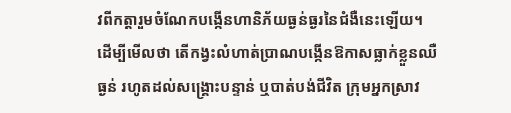វពីកត្តារួមចំណែកបង្កើនហានិភ័យធ្ងន់ធ្ងរនៃជំងឺនេះឡើយ។
ដើម្បីមើលថា តើកង្វះលំហាត់ប្រាណបង្កើនឱកាសធ្លាក់ខ្លួនឈឺធ្ងន់ រហូតដល់សង្គ្រោះបន្ទាន់ ឬបាត់បង់ជីវិត ក្រុមអ្នកស្រាវ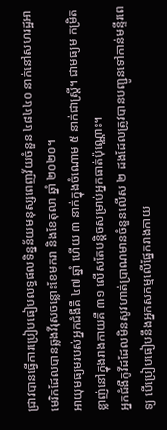ជ្រាវបានធ្វើការប្រៀបធៀបលទ្ធផលទិន្នន័យមនុស្សពេញវ័យចំនួន ៤៨៤៤០ នាក់នៅសហរដ្ឋអាមេរិកដែលបានឆ្លងវីរុសចន្លោះខែមករា និងខែតុលា ឆ្នាំ ២០២០។
អាយុមធ្យមរបស់អ្នកជំងឺគឺ ៤៧ ឆ្នាំ ហើយ ៣ នាក់ក្នុងចំណោម ៥ នាក់ជាស្ដ្រី។ ជាមធ្យម កម្រិតខ្លាញ់នៅក្នុងរាងកាយគឺ ៣១ លើសតែបន្តិចសម្រាប់អ្នកធាត់ប៉ុណ្ណោះ។
អ្នកជំងឺកូវីដដែលមិនសូវហាត់ប្រាណមានចំនួនលើស ២ ដងដែលត្រូវបានបញ្ជូនទៅកាន់មន្ទីរពេទ្យ បើប្រៀបធៀបនឹងអ្នកសកម្មលើផ្នែករាងកាយ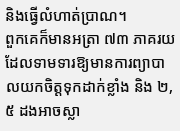និងធ្វើលំហាត់ប្រាណ។
ពួកគេក៏មានអត្រា ៧៣ ភាគរយដែលទាមទារឱ្យមានការព្យាបាលយកចិត្ដទុកដាក់ខ្លាំង និង ២,៥ ដងអាចស្លា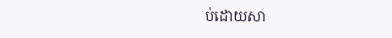ប់ដោយសា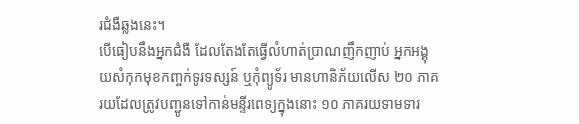រជំងឺឆ្លងនេះ។
បើធៀបនឹងអ្នកជំងឺ ដែលតែងតែធ្វើលំហាត់ប្រាណញឹកញាប់ អ្នកអង្គុយសំកុកមុខកញ្ចក់ទូរទស្សន៍ ឬកុំព្យូទ័រ មានហានិភ័យលើស ២០ ភាគរយដែលត្រូវបញ្ជូនទៅកាន់មន្ទីរពេទ្យក្នុងនោះ ១០ ភាគរយទាមទារ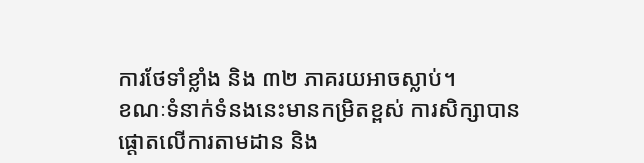ការថែទាំខ្លាំង និង ៣២ ភាគរយអាចស្លាប់។
ខណៈទំនាក់ទំនងនេះមានកម្រិតខ្ពស់ ការសិក្សាបានផ្ដោតលើការតាមដាន និង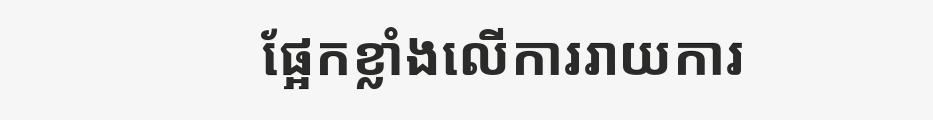ផ្អែកខ្លាំងលើការរាយការ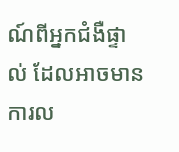ណ៍ពីអ្នកជំងឺផ្ទាល់ ដែលអាចមានការល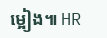ម្អៀង៕ HR